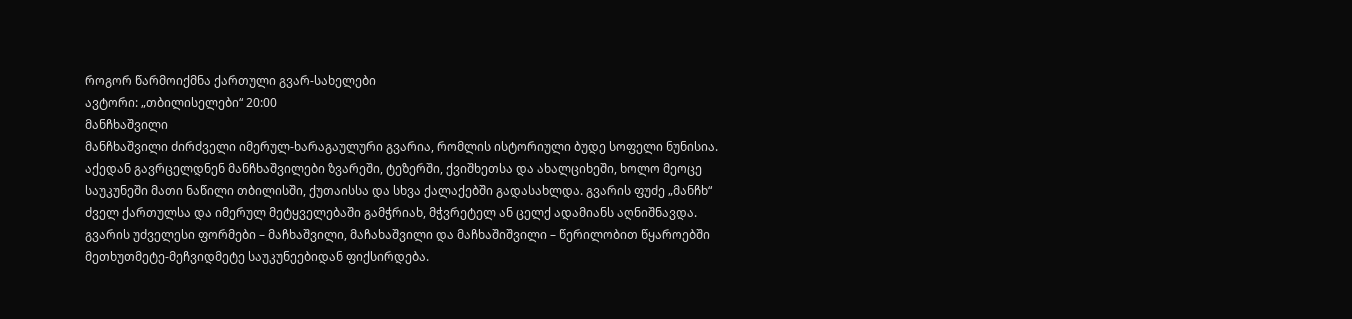როგორ წარმოიქმნა ქართული გვარ-სახელები
ავტორი: „თბილისელები“ 20:00
მანჩხაშვილი
მანჩხაშვილი ძირძველი იმერულ-ხარაგაულური გვარია, რომლის ისტორიული ბუდე სოფელი ნუნისია. აქედან გავრცელდნენ მანჩხაშვილები ზვარეში, ტეზერში, ქვიშხეთსა და ახალციხეში, ხოლო მეოცე საუკუნეში მათი ნაწილი თბილისში, ქუთაისსა და სხვა ქალაქებში გადასახლდა. გვარის ფუძე „მანჩხ“ ძველ ქართულსა და იმერულ მეტყველებაში გამჭრიახ, მჭვრეტელ ან ცელქ ადამიანს აღნიშნავდა.
გვარის უძველესი ფორმები – მაჩხაშვილი, მაჩახაშვილი და მაჩხაშიშვილი – წერილობით წყაროებში მეთხუთმეტე-მეჩვიდმეტე საუკუნეებიდან ფიქსირდება.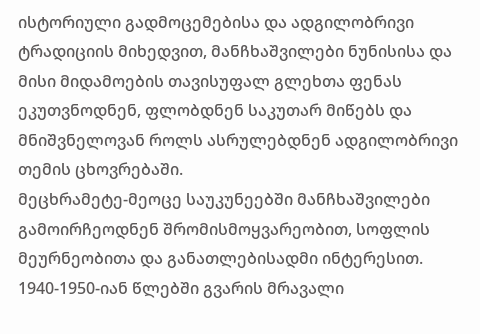ისტორიული გადმოცემებისა და ადგილობრივი ტრადიციის მიხედვით, მანჩხაშვილები ნუნისისა და მისი მიდამოების თავისუფალ გლეხთა ფენას ეკუთვნოდნენ, ფლობდნენ საკუთარ მიწებს და მნიშვნელოვან როლს ასრულებდნენ ადგილობრივი თემის ცხოვრებაში.
მეცხრამეტე-მეოცე საუკუნეებში მანჩხაშვილები გამოირჩეოდნენ შრომისმოყვარეობით, სოფლის მეურნეობითა და განათლებისადმი ინტერესით. 1940-1950-იან წლებში გვარის მრავალი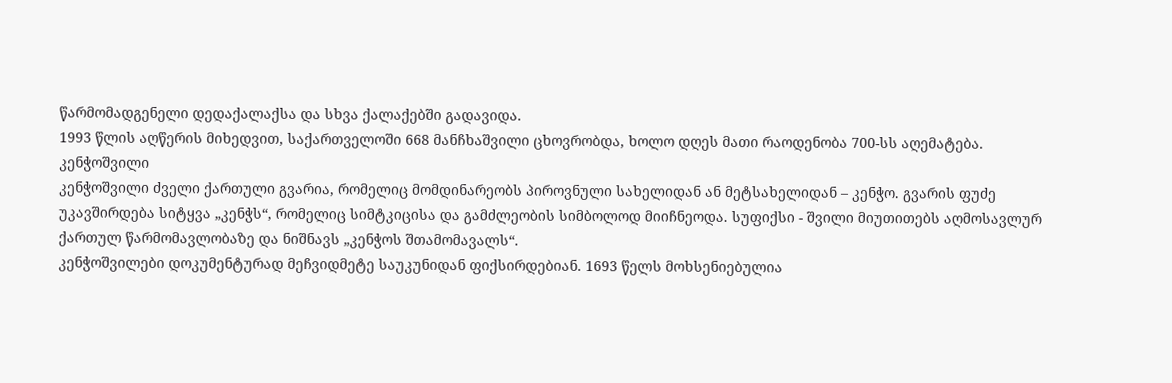წარმომადგენელი დედაქალაქსა და სხვა ქალაქებში გადავიდა.
1993 წლის აღწერის მიხედვით, საქართველოში 668 მანჩხაშვილი ცხოვრობდა, ხოლო დღეს მათი რაოდენობა 700-სს აღემატება.
კენჭოშვილი
კენჭოშვილი ძველი ქართული გვარია, რომელიც მომდინარეობს პიროვნული სახელიდან ან მეტსახელიდან – კენჭო. გვარის ფუძე უკავშირდება სიტყვა „კენჭს“, რომელიც სიმტკიცისა და გამძლეობის სიმბოლოდ მიიჩნეოდა. სუფიქსი - შვილი მიუთითებს აღმოსავლურ ქართულ წარმომავლობაზე და ნიშნავს „კენჭოს შთამომავალს“.
კენჭოშვილები დოკუმენტურად მეჩვიდმეტე საუკუნიდან ფიქსირდებიან. 1693 წელს მოხსენიებულია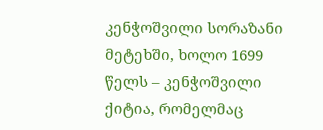კენჭოშვილი სორაზანი მეტეხში, ხოლო 1699 წელს – კენჭოშვილი ქიტია, რომელმაც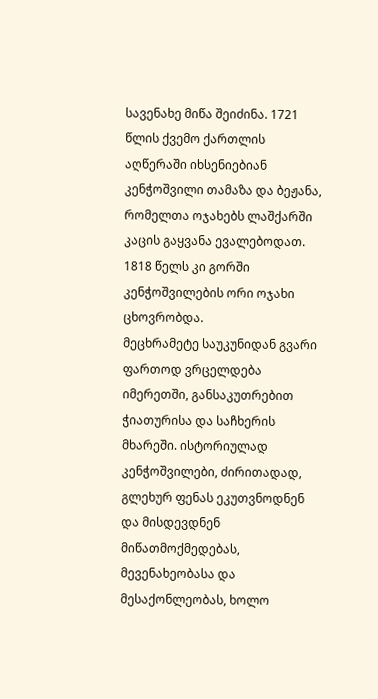სავენახე მიწა შეიძინა. 1721 წლის ქვემო ქართლის აღწერაში იხსენიებიან კენჭოშვილი თამაზა და ბეჟანა, რომელთა ოჯახებს ლაშქარში კაცის გაყვანა ევალებოდათ. 1818 წელს კი გორში კენჭოშვილების ორი ოჯახი ცხოვრობდა.
მეცხრამეტე საუკუნიდან გვარი ფართოდ ვრცელდება იმერეთში, განსაკუთრებით ჭიათურისა და საჩხერის მხარეში. ისტორიულად კენჭოშვილები, ძირითადად, გლეხურ ფენას ეკუთვნოდნენ და მისდევდნენ მიწათმოქმედებას, მევენახეობასა და მესაქონლეობას, ხოლო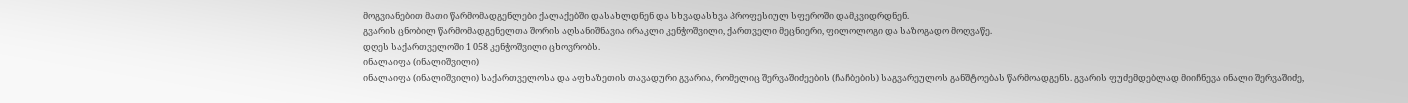მოგვიანებით მათი წარმომადგენლები ქალაქებში დასახლდნენ და სხვადასხვა პროფესიულ სფეროში დამკვიდრდნენ.
გვარის ცნობილ წარმომადგენელთა შორის აღსანიშნავია ირაკლი კენჭოშვილი, ქართველი მეცნიერი, ფილოლოგი და საზოგადო მოღვაწე.
დღეს საქართველოში 1 058 კენჭოშვილი ცხოვრობს.
ინალაიფა (ინალიშვილი)
ინალაიფა (ინალიშვილი) საქართველოსა და აფხაზეთის თავადური გვარია, რომელიც შერვაშიძეების (ჩაჩბების) საგვარეულოს განშტოებას წარმოადგენს. გვარის ფუძემდებლად მიიჩნევა ინალი შერვაშიძე,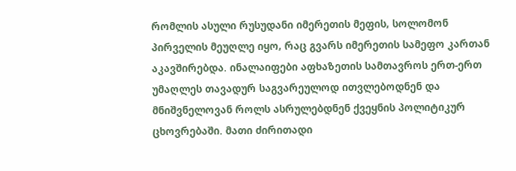რომლის ასული რუსუდანი იმერეთის მეფის, სოლომონ პირველის მეუღლე იყო, რაც გვარს იმერეთის სამეფო კართან აკავშირებდა. ინალაიფები აფხაზეთის სამთავროს ერთ-ერთ უმაღლეს თავადურ საგვარეულოდ ითვლებოდნენ და მნიშვნელოვან როლს ასრულებდნენ ქვეყნის პოლიტიკურ ცხოვრებაში. მათი ძირითადი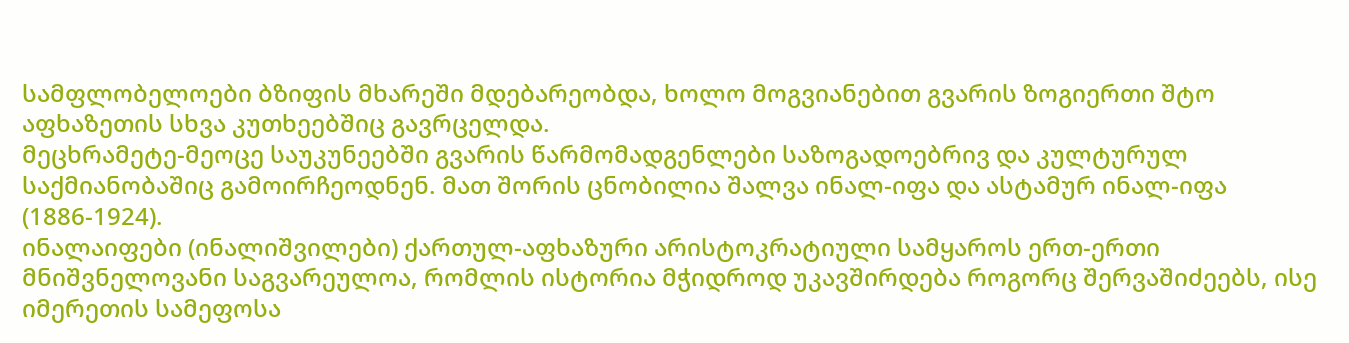სამფლობელოები ბზიფის მხარეში მდებარეობდა, ხოლო მოგვიანებით გვარის ზოგიერთი შტო აფხაზეთის სხვა კუთხეებშიც გავრცელდა.
მეცხრამეტე-მეოცე საუკუნეებში გვარის წარმომადგენლები საზოგადოებრივ და კულტურულ საქმიანობაშიც გამოირჩეოდნენ. მათ შორის ცნობილია შალვა ინალ-იფა და ასტამურ ინალ-იფა (1886-1924).
ინალაიფები (ინალიშვილები) ქართულ-აფხაზური არისტოკრატიული სამყაროს ერთ-ერთი მნიშვნელოვანი საგვარეულოა, რომლის ისტორია მჭიდროდ უკავშირდება როგორც შერვაშიძეებს, ისე იმერეთის სამეფოსა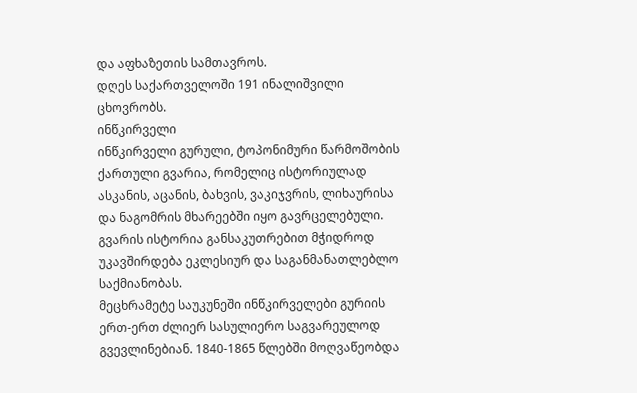და აფხაზეთის სამთავროს.
დღეს საქართველოში 191 ინალიშვილი ცხოვრობს.
ინწკირველი
ინწკირველი გურული, ტოპონიმური წარმოშობის ქართული გვარია, რომელიც ისტორიულად ასკანის, აცანის, ბახვის, ვაკიჯვრის, ლიხაურისა და ნაგომრის მხარეებში იყო გავრცელებული. გვარის ისტორია განსაკუთრებით მჭიდროდ უკავშირდება ეკლესიურ და საგანმანათლებლო საქმიანობას.
მეცხრამეტე საუკუნეში ინწკირველები გურიის ერთ-ერთ ძლიერ სასულიერო საგვარეულოდ გვევლინებიან. 1840-1865 წლებში მოღვაწეობდა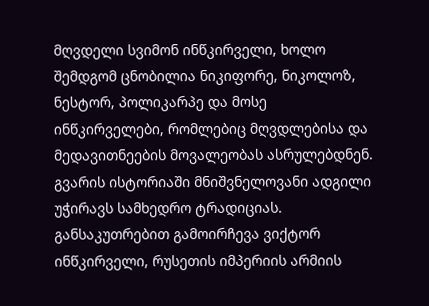მღვდელი სვიმონ ინწკირველი, ხოლო შემდგომ ცნობილია ნიკიფორე, ნიკოლოზ, ნესტორ, პოლიკარპე და მოსე ინწკირველები, რომლებიც მღვდლებისა და მედავითნეების მოვალეობას ასრულებდნენ.
გვარის ისტორიაში მნიშვნელოვანი ადგილი უჭირავს სამხედრო ტრადიციას. განსაკუთრებით გამოირჩევა ვიქტორ ინწკირველი, რუსეთის იმპერიის არმიის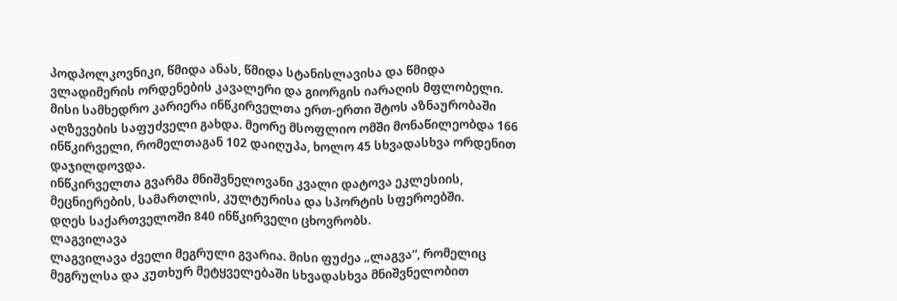პოდპოლკოვნიკი, წმიდა ანას, წმიდა სტანისლავისა და წმიდა ვლადიმერის ორდენების კავალერი და გიორგის იარაღის მფლობელი. მისი სამხედრო კარიერა ინწკირველთა ერთ-ერთი შტოს აზნაურობაში აღზევების საფუძველი გახდა. მეორე მსოფლიო ომში მონაწილეობდა 166 ინწკირველი, რომელთაგან 102 დაიღუპა, ხოლო 45 სხვადასხვა ორდენით დაჯილდოვდა.
ინწკირველთა გვარმა მნიშვნელოვანი კვალი დატოვა ეკლესიის, მეცნიერების, სამართლის, კულტურისა და სპორტის სფეროებში.
დღეს საქართველოში 840 ინწკირველი ცხოვრობს.
ლაგვილავა
ლაგვილავა ძველი მეგრული გვარია. მისი ფუძეა „ლაგვა“, რომელიც მეგრულსა და კუთხურ მეტყველებაში სხვადასხვა მნიშვნელობით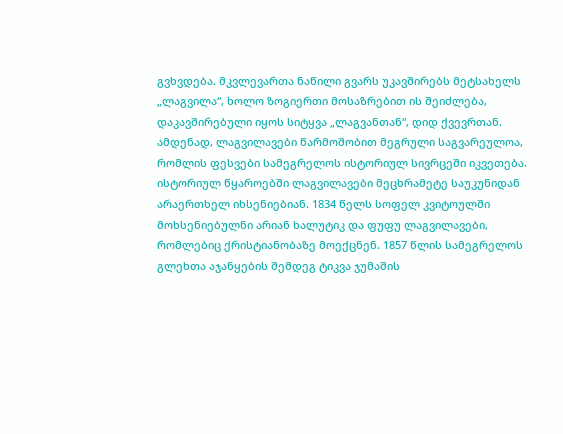გვხვდება. მკვლევართა ნაწილი გვარს უკავშირებს მეტსახელს „ლაგვილა“, ხოლო ზოგიერთი მოსაზრებით ის შეიძლება, დაკავშირებული იყოს სიტყვა „ლაგვანთან“, დიდ ქვევრთან. ამდენად, ლაგვილავები წარმოშობით მეგრული საგვარეულოა, რომლის ფესვები სამეგრელოს ისტორიულ სივრცეში იკვეთება.
ისტორიულ წყაროებში ლაგვილავები მეცხრამეტე საუკუნიდან არაერთხელ იხსენიებიან. 1834 წელს სოფელ კვიტოულში მოხსენიებულნი არიან ხალუტიკ და ფუფუ ლაგვილავები, რომლებიც ქრისტიანობაზე მოექცნენ. 1857 წლის სამეგრელოს გლეხთა აჯანყების შემდეგ ტიკვა ჯუმაშის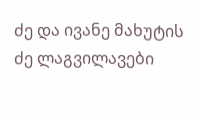ძე და ივანე მახუტის ძე ლაგვილავები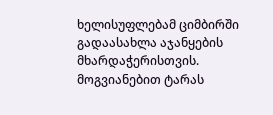ხელისუფლებამ ციმბირში გადაასახლა აჯანყების მხარდაჭერისთვის. მოგვიანებით ტარას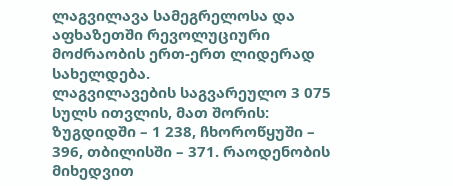ლაგვილავა სამეგრელოსა და აფხაზეთში რევოლუციური მოძრაობის ერთ-ერთ ლიდერად სახელდება.
ლაგვილავების საგვარეულო 3 075 სულს ითვლის, მათ შორის: ზუგდიდში – 1 238, ჩხოროწყუში – 396, თბილისში – 371. რაოდენობის მიხედვით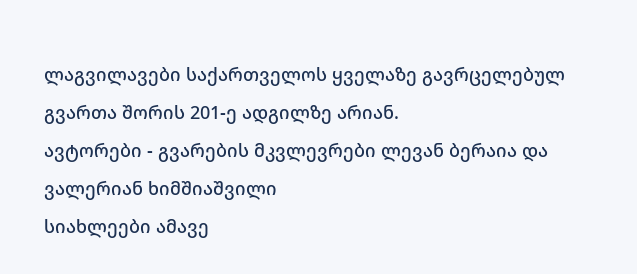ლაგვილავები საქართველოს ყველაზე გავრცელებულ გვართა შორის 201-ე ადგილზე არიან.
ავტორები - გვარების მკვლევრები ლევან ბერაია და
ვალერიან ხიმშიაშვილი
სიახლეები ამავე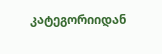კატეგორიიდან